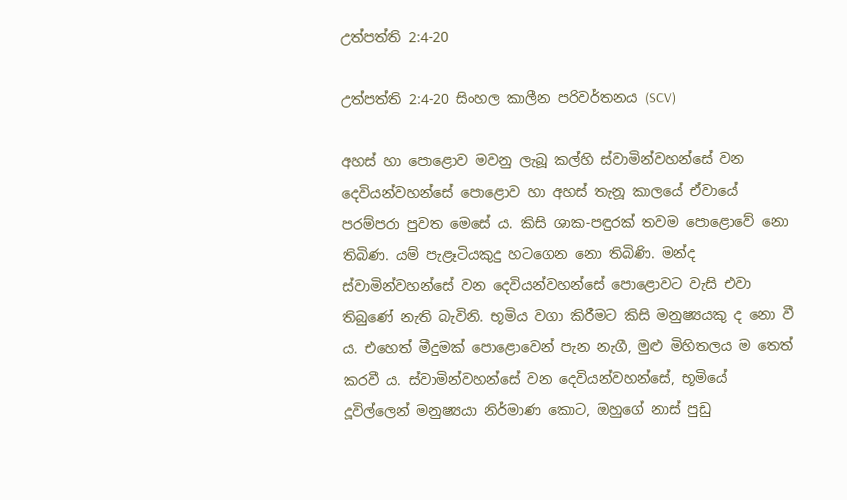උත්පත්ති 2:4-20

උත්පත්ති 2:4-20 සිංහල කාලීන පරිවර්තනය (SCV)

අහස් හා පොළොව මවනු ලැබූ කල්හි ස්වාමින්වහන්සේ වන දෙවියන්වහන්සේ පොළොව හා අහස් තැනූ කාලයේ ඒවායේ පරම්පරා පුවත මෙසේ ය. කිසි ශාක-පඳුරක් තවම පොළොවේ නො තිබිණ. යම් පැළෑටියකුදු හටගෙන නො තිබිණි. මන්ද ස්වාමින්වහන්සේ වන දෙවියන්වහන්සේ පොළොවට වැසි එවා තිබුණේ නැති බැවිනි. භූමිය වගා කිරීමට කිසි මනුෂ්‍යයකු ද නො වී ය. එහෙත් මීදුමක් පොළොවෙන් පැන නැගී, මුළු මිහිතලය ම තෙත් කරවී ය. ස්වාමින්වහන්සේ වන දෙවියන්වහන්සේ, භූමියේ දූවිල්ලෙන් මනුෂ්‍යයා නිර්මාණ කොට, ඔහුගේ නාස් පුඩු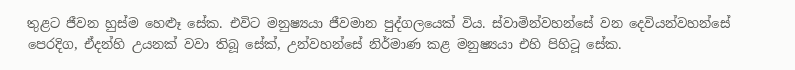තුළට ජීවන හුස්ම හෙළූ සේක. එවිට මනුෂ්‍යයා ජීවමාන පුද්ගලයෙක් විය. ස්වාමින්වහන්සේ වන දෙවියන්වහන්සේ පෙරදිග, ඒදන්හි උයනක් වවා තිබූ සේක්, උන්වහන්සේ නිර්මාණ කළ මනුෂ්‍යයා එහි පිහිටූ සේක.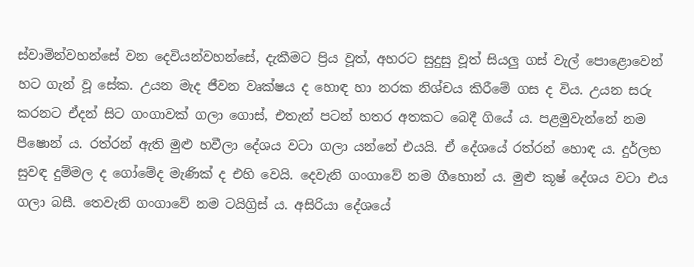ස්වාමින්වහන්සේ වන දෙවියන්වහන්සේ, දැකීමට ප්‍රිය වූත්, අහරට සුදුසු වූත් සියලු ගස් වැල් පොළොවෙන් හට ගැන් වූ සේක. උයන මැද ජීවන වෘක්ෂය ද හොඳ හා නරක නිශ්චය කිරීමේ ගස ද විය. උයන සරු කරනට ඒදන් සිට ගංගාවක් ගලා ගොස්, එතැන් පටන් හතර අතකට බෙදී ගියේ ය. පළමුවැන්නේ නම පීෂොන් ය. රත්රන් ඇති මුළු හවීලා දේශය වටා ගලා යන්නේ එයයි. ඒ දේශයේ රත්රන් හොඳ ය. දුර්ලභ සුවඳ දුම්මල ද ගෝමේද මැණික් ද එහි වෙයි. දෙවැනි ගංගාවේ නම ගීහොන් ය. මුළු කූෂ් දේශය වටා එය ගලා බසී. තෙවැනි ගංගාවේ නම ටයිග්‍රිස් ය. අසිරියා දේශයේ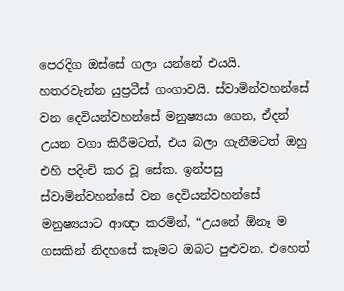පෙරදිග ඔස්සේ ගලා යන්නේ එයයි. හතරවැන්න යුප්‍රටීස් ගංගාවයි. ස්වාමින්වහන්සේ වන දෙවියන්වහන්සේ මනුෂ්‍යයා ගෙන, ඒදන් උයන වගා කිරීමටත්, එය බලා ගැනීමටත් ඔහු එහි පදිංචි කර වූ සේක. ඉන්පසු ස්වාමින්වහන්සේ වන දෙවියන්වහන්සේ මනුෂ්‍යයාට ආඥා කරමින්, “උයනේ ඕනෑ ම ගසකින් නිදහසේ කෑමට ඔබට පුළුවන. එහෙත්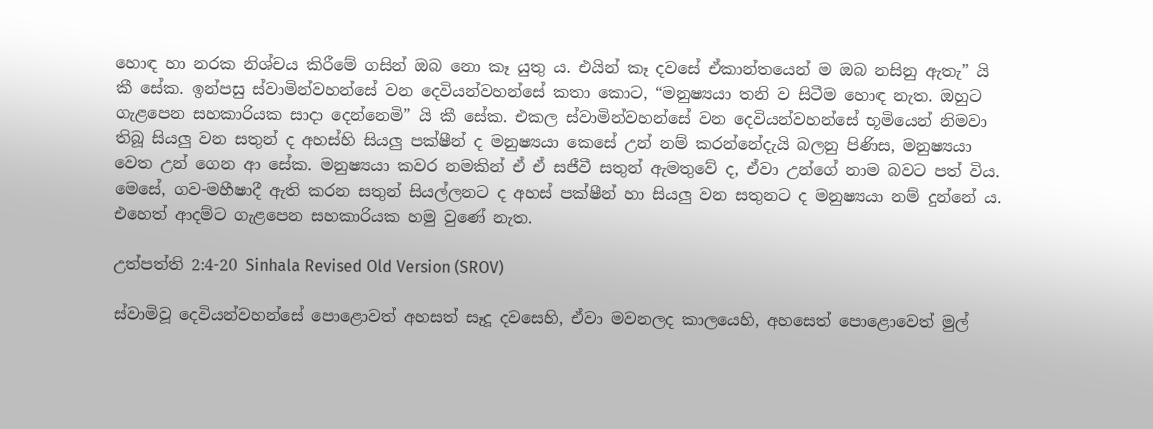හොඳ හා නරක නිශ්චය කිරීමේ ගසින් ඔබ නො කෑ යුතු ය. එයින් කෑ දවසේ ඒකාන්තයෙන් ම ඔබ නසිනු ඇතැ” යි කී සේක. ඉන්පසු ස්වාමින්වහන්සේ වන දෙවියන්වහන්සේ කතා කොට, “මනුෂ්‍යයා තනි ව සිටීම හොඳ නැත. ඔහුට ගැළපෙන සහකාරියක සාදා දෙන්නෙමි” යි කී සේක. එකල ස්වාමින්වහන්සේ වන දෙවියන්වහන්සේ භූමියෙන් නිමවා තිබූ සියලු වන සතුන් ද අහස්හි සියලු පක්ෂීන් ද මනුෂ්‍යයා කෙසේ උන් නම් කරන්නේදැයි බලනු පිණිස, මනුෂ්‍යයා වෙත උන් ගෙන ආ සේක. මනුෂ්‍යයා කවර නමකින් ඒ ඒ සජීවී සතුන් ඇමතුවේ ද, ඒවා උන්ගේ නාම බවට පත් විය. මෙසේ, ගව-මහීෂාදී ඇති කරන සතුන් සියල්ලනට ද අහස් පක්ෂීන් හා සියලු වන සතුනට ද මනුෂ්‍යයා නම් දුන්නේ ය. එහෙත් ආදම්ට ගැළපෙන සහකාරියක හමු වුණේ නැත.

උත්පත්ති 2:4-20 Sinhala Revised Old Version (SROV)

ස්වාමිවූ දෙවියන්වහන්සේ පොළොවත් අහසත් සෑදූ දවසෙහි, ඒවා මවනලද කාලයෙහි, අහසෙත් පොළොවෙත් මුල්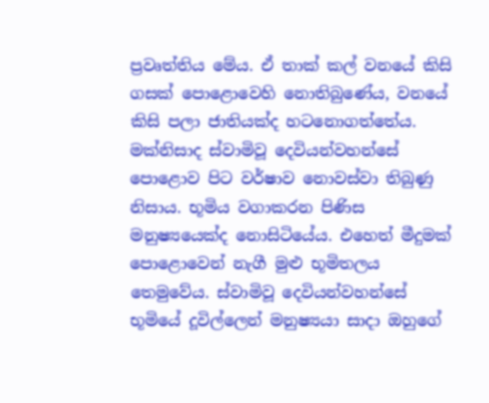ප්‍රවෘත්තිය මේය. ඒ තාක් කල් වනයේ කිසි ගසක් පොළොවෙහි නොතිබුණේය, වනයේ කිසි පලා ජාතියක්ද හටනොගත්තේය. මක්නිසාද ස්වාමිවූ දෙවියන්වහන්සේ පොළොව පිට වර්ෂාව නොවස්වා තිබුණු නිසාය. භූමිය වගාකරන පිණිස මනුෂ්‍යයෙක්ද නොසිටියේය. එහෙත් මීදුමක් පොළොවෙන් නැගී මුළු භූමිතලය තෙමුවේය. ස්වාමිවූ දෙවියන්වහන්සේ භූමියේ දූවිල්ලෙන් මනුෂ්‍යයා සාදා ඔහුගේ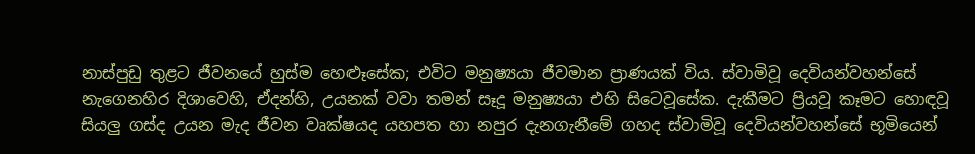නාස්පුඩු තුළට ජීවනයේ හුස්ම හෙළූසේක; එවිට මනුෂ්‍යයා ජීවමාන ප්‍රාණයක් විය. ස්වාමිවූ දෙවියන්වහන්සේ නැගෙනහිර දිශාවෙහි, ඒදන්හි, උයනක් වවා තමන් සෑදූ මනුෂ්‍යයා එහි සිටෙවූසේක. දැකීමට ප්‍රියවූ කෑමට හොඳවූ සියලු ගස්ද උයන මැද ජීවන වෘක්ෂයද යහපත හා නපුර දැනගැනීමේ ගහද ස්වාමිවූ දෙවියන්වහන්සේ භූමියෙන්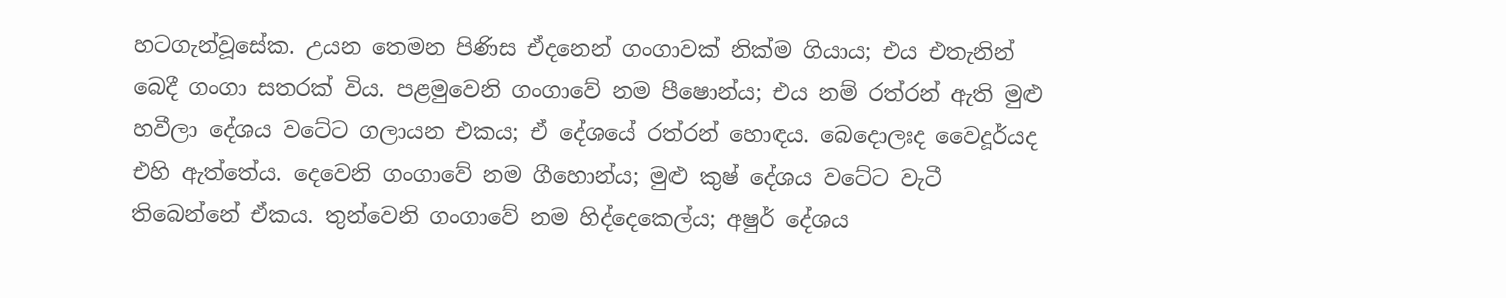හටගැන්වූසේක. උයන තෙමන පිණිස ඒදනෙන් ගංගාවක් නික්ම ගියාය; එය එතැනින් බෙදී ගංගා සතරක් විය. පළමුවෙනි ගංගාවේ නම පීෂොන්ය; එය නම් රත්රන් ඇති මුළු හවීලා දේශය වටේට ගලායන එකය; ඒ දේශයේ රත්රන් හොඳය. බෙදොලඃද වෛදූර්යද එහි ඇත්තේය. දෙවෙනි ගංගාවේ නම ගීහොන්ය; මුළු කුෂ් දේශය වටේට වැටී තිබෙන්නේ ඒකය. තුන්වෙනි ගංගාවේ නම හිද්දෙකෙල්ය; අෂුර් දේශය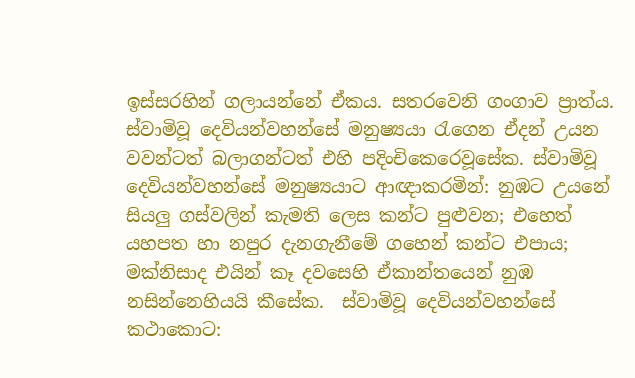ඉස්සරහින් ගලායන්නේ ඒකය. සතරවෙනි ගංගාව ප්‍රාත්ය. ස්වාමිවූ දෙවියන්වහන්සේ මනුෂ්‍යයා රැගෙන ඒදන් උයන වවන්ටත් බලාගන්ටත් එහි පදිංචිකෙරෙවූසේක. ස්වාමිවූ දෙවියන්වහන්සේ මනුෂ්‍යයාට ආඥාකරමින්: නුඹට උයනේ සියලු ගස්වලින් කැමති ලෙස කන්ට පුළුවන; එහෙත් යහපත හා නපුර දැනගැනීමේ ගහෙන් කන්ට එපාය; මක්නිසාද එයින් කෑ දවසෙහි ඒකාන්තයෙන් නුඹ නසින්නෙහියයි කීසේක.  ස්වාමිවූ දෙවියන්වහන්සේ කථාකොට: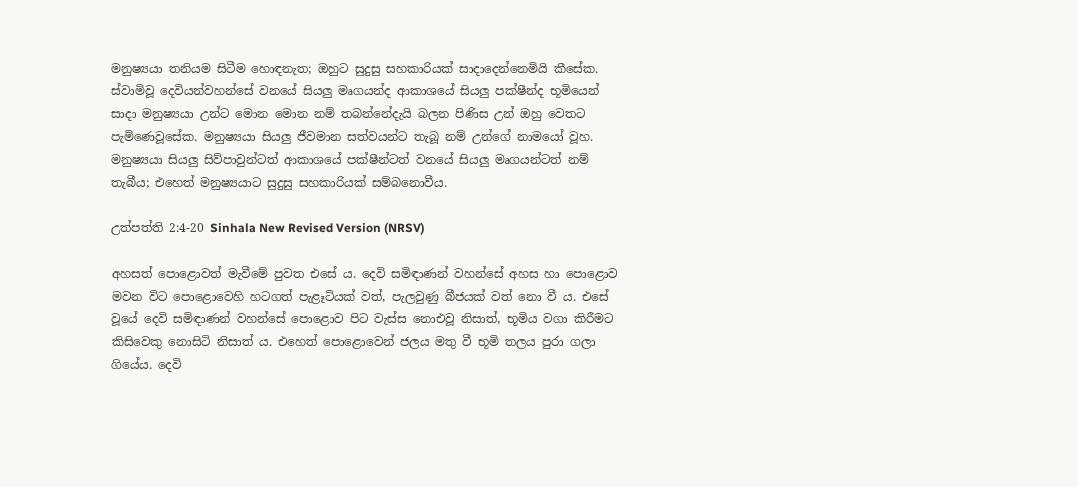මනුෂ්‍යයා තනියම සිටීම හොඳනැත; ඔහුට සුදුසු සහකාරියක් සාදාදෙන්නෙමියි කීසේක. ස්වාමිවූ දෙවියන්වහන්සේ වනයේ සියලු මෘගයන්ද ආකාශයේ සියලු පක්ෂීන්ද භූමියෙන් සාදා මනුෂ්‍යයා උන්ට මොන මොන නම් තබන්නේදැයි බලන පිණිස උන් ඔහු වෙතට පැමිණෙවූසේක. මනුෂ්‍යයා සියලු ජීවමාන සත්වයන්ට තැබූ නම් උන්ගේ නාමයෝ වූහ. මනුෂ්‍යයා සියලු සිව්පාවුන්ටත් ආකාශයේ පක්ෂීන්ටත් වනයේ සියලු මෘගයන්ටත් නම් තැබීය; එහෙත් මනුෂ්‍යයාට සුදුසු සහකාරියක් සම්බනොවීය.

උත්පත්ති 2:4-20 Sinhala New Revised Version (NRSV)

අහසත් පොළොවත් මැවීමේ පුවත එසේ ය. දෙවි සමිඳාණන් වහන්සේ අහස හා පොළොව මවන විට පොළොවෙහි හටගත් පැළෑටියක් වත්, පැලවුණු බීජයක් වත් නො වී ය. එසේ වූයේ දෙවි සමිඳාණන් වහන්සේ පොළොව පිට වැස්ස නොඑවූ නිසාත්, භූමිය වගා කිරීමට කිසිවෙකු නොසිටි නිසාත් ය. එහෙත් පොළොවෙන් ජලය මතු වී භූමි තලය පුරා ගලා ගියේය. දෙවි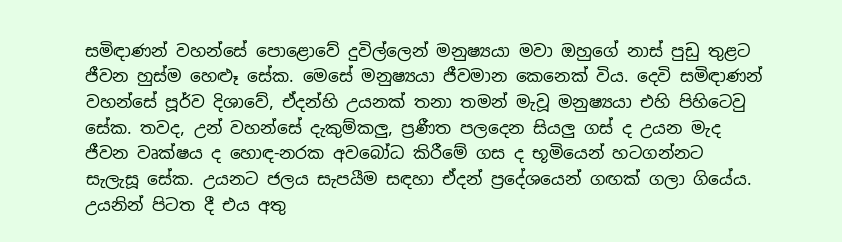සමිඳාණන් වහන්සේ පොළොවේ දුවිල්ලෙන් මනුෂ්‍යයා මවා ඔහුගේ නාස් පුඩු තුළට ජීවන හුස්ම හෙළූ සේක. මෙසේ මනුෂ්‍යයා ජීවමාන කෙනෙක් විය. දෙවි සමිඳාණන් වහන්සේ පූර්ව දිශාවේ, ඒදන්හි උයනක් තනා තමන් මැවූ මනුෂ්‍යයා එහි පිහිටෙවු සේක. තවද, උන් වහන්සේ දැකුම්කලු, ප්‍රණීත පලදෙන සියලු ගස් ද උයන මැද ජීවන වෘක්ෂය ද හොඳ-නරක අවබෝධ කිරීමේ ගස ද භූමියෙන් හටගන්නට සැලැසූ සේක. උයනට ජලය සැපයීම සඳහා ඒදන් ප්‍රදේශයෙන් ගඟක් ගලා ගියේය. උයනින් පිටත දී එය අතු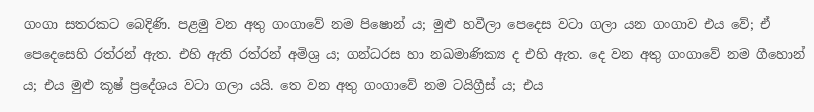ගංගා සතරකට බෙදිණි. පළමු වන අතු ගංගාවේ නම පිෂොන් ය; මුළු හවීලා පෙදෙස වටා ගලා යන ගංගාව එය වේ; ඒ පෙදෙසෙහි රත්රන් ඇත. එහි ඇති රත්රන් අමිශ්‍ර ය; ගන්ධරස හා නඛමාණික්‍ය ද එහි ඇත. දෙ වන අතු ගංගාවේ නම ගීහොන් ය; එය මුළු කූෂ් ප්‍රදේශය වටා ගලා යයි. තෙ වන අතු ගංගාවේ නම ටයිග්‍රීස් ය; එය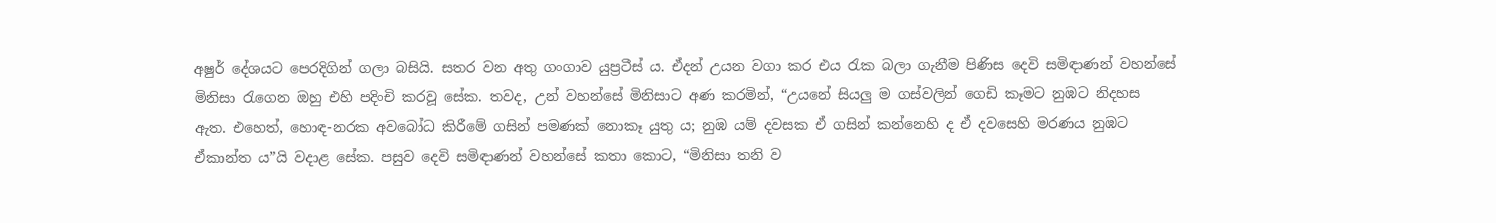අෂුර් දේශයට පෙරදිගින් ගලා බසියි. සතර වන අතු ගංගාව යුප්‍රටීස් ය. ඒදන් උයන වගා කර එය රැක බලා ගැනීම පිණිස දෙවි සමිඳාණන් වහන්සේ මිනිසා රැගෙන ඔහු එහි පදිංචි කරවූ සේක. තවද, උන් වහන්සේ මිනිසාට අණ කරමින්, “උයනේ සියලු ම ගස්වලින් ගෙඩි කෑමට නුඹට නිදහස ඇත. එහෙත්, හොඳ-නරක අවබෝධ කිරීමේ ගසින් පමණක් නොකෑ යුතු ය; නුඹ යම් දවසක ඒ ගසින් කන්නෙහි ද ඒ දවසෙහි මරණය නුඹට ඒකාන්ත ය”යි වදාළ සේක. පසුව දෙවි සමිඳාණන් වහන්සේ කතා කොට, “මිනිසා තනි ව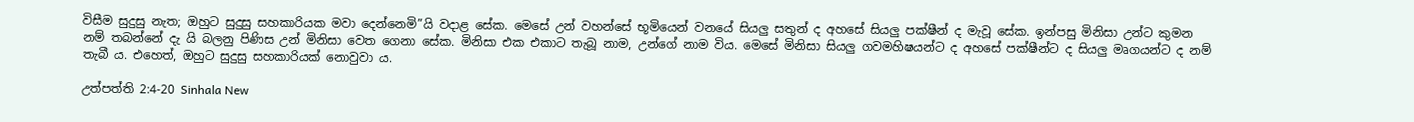විසීම සුදුසු නැත; ඔහුට සුදුසු සහකාරියක මවා දෙන්නෙමි”යි වදාළ සේක. මෙසේ උන් වහන්සේ භූමියෙන් වනයේ සියලු සතුන් ද අහසේ සියලු පක්ෂීන් ද මැවූ සේක. ඉන්පසු මිනිසා උන්ට කුමන නම් තබන්නේ දැ යි බලනු පිණිස උන් මිනිසා වෙත ගෙනා සේක. මිනිසා එක එකාට තැබූ නාම, උන්ගේ නාම විය. මෙසේ මිනිසා සියලු ගවමහිෂයන්ට ද අහසේ පක්ෂීන්ට ද සියලු මෘගයන්ට ද නම් තැබී ය. එහෙත්, ඔහුට සුදුසු සහකාරියක් නොවුවා ය.

උත්පත්ති 2:4-20 Sinhala New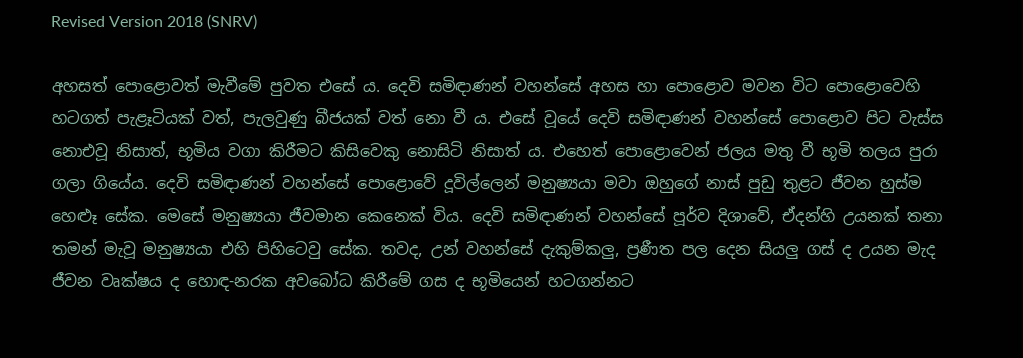Revised Version 2018 (SNRV)

අහසත් පොළොවත් මැවීමේ පුවත එසේ ය. දෙවි සමිඳාණන් වහන්සේ අහස හා පොළොව මවන විට පොළොවෙහි හටගත් පැළෑටියක් වත්, පැලවුණු බීජයක් වත් නො වී ය. එසේ වූයේ දෙවි සමිඳාණන් වහන්සේ පොළොව පිට වැස්ස නොඑවූ නිසාත්, භූමිය වගා කිරීමට කිසිවෙකු නොසිටි නිසාත් ය. එහෙත් පොළොවෙන් ජලය මතු වී භූමි තලය පුරා ගලා ගියේය. දෙවි සමිඳාණන් වහන්සේ පොළොවේ දූවිල්ලෙන් මනුෂ්‍යයා මවා ඔහුගේ නාස් පුඩු තුළට ජීවන හුස්ම හෙළූ සේක. මෙසේ මනුෂ්‍යයා ජීවමාන කෙනෙක් විය. දෙවි සමිඳාණන් වහන්සේ පූර්ව දිශාවේ, ඒදන්හි උයනක් තනා තමන් මැවූ මනුෂ්‍යයා එහි පිහිටෙවු සේක. තවද, උන් වහන්සේ දැකුම්කලු, ප්‍රණීත පල දෙන සියලු ගස් ද උයන මැද ජීවන වෘක්ෂය ද හොඳ-නරක අවබෝධ කිරීමේ ගස ද භූමියෙන් හටගන්නට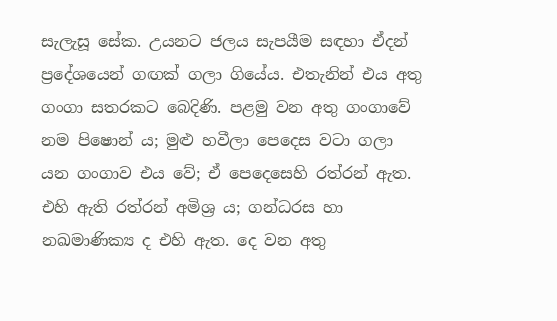සැලැසූ සේක. උයනට ජලය සැපයීම සඳහා ඒදන් ප්‍රදේශයෙන් ගඟක් ගලා ගියේය. එතැනින් එය අතු ගංගා සතරකට බෙදිණි. පළමු වන අතු ගංගාවේ නම පිෂොන් ය; මුළු හවීලා පෙදෙස වටා ගලා යන ගංගාව එය වේ; ඒ පෙදෙසෙහි රත්රන් ඇත. එහි ඇති රත්රන් අමිශ්‍ර ය; ගන්ධරස හා නඛමාණික්‍ය ද එහි ඇත. දෙ වන අතු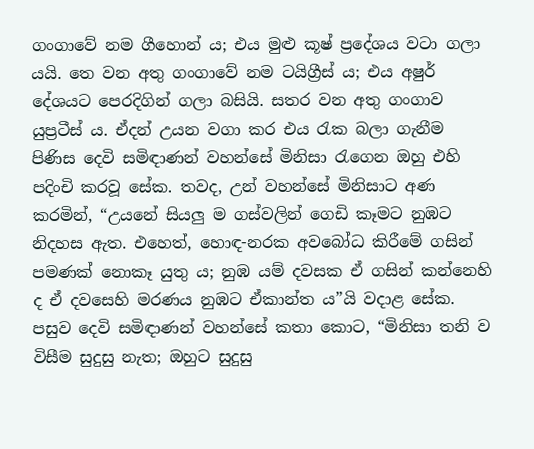ගංගාවේ නම ගීහොන් ය; එය මුළු කූෂ් ප්‍රදේශය වටා ගලා යයි. තෙ වන අතු ගංගාවේ නම ටයිග්‍රීස් ය; එය අෂුර් දේශයට පෙරදිගින් ගලා බසියි. සතර වන අතු ගංගාව යුප්‍රටීස් ය. ඒදන් උයන වගා කර එය රැක බලා ගැනීම පිණිස දෙවි සමිඳාණන් වහන්සේ මිනිසා රැගෙන ඔහු එහි පදිංචි කරවූ සේක. තවද, උන් වහන්සේ මිනිසාට අණ කරමින්, “උයනේ සියලු ම ගස්වලින් ගෙඩි කෑමට නුඹට නිදහස ඇත. එහෙත්, හොඳ-නරක අවබෝධ කිරීමේ ගසින් පමණක් නොකෑ යුතු ය; නුඹ යම් දවසක ඒ ගසින් කන්නෙහි ද ඒ දවසෙහි මරණය නුඹට ඒකාන්ත ය”යි වදාළ සේක. පසුව දෙවි සමිඳාණන් වහන්සේ කතා කොට, “මිනිසා තනි ව විසීම සුදුසු නැත; ඔහුට සුදුසු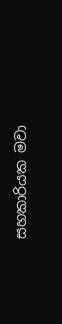සහකාරියක මවා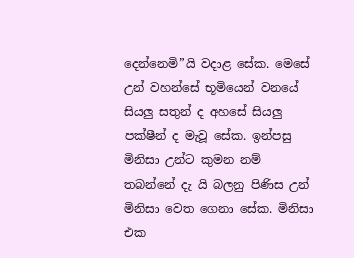දෙන්නෙමි”යි වදාළ සේක. මෙසේ උන් වහන්සේ භූමියෙන් වනයේ සියලු සතුන් ද අහසේ සියලු පක්ෂීන් ද මැවූ සේක. ඉන්පසු මිනිසා උන්ට කුමන නම් තබන්නේ දැ යි බලනු පිණිස උන් මිනිසා වෙත ගෙනා සේක. මිනිසා එක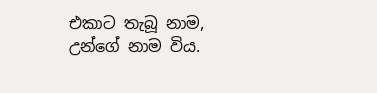එකාට තැබූ නාම, උන්ගේ නාම විය.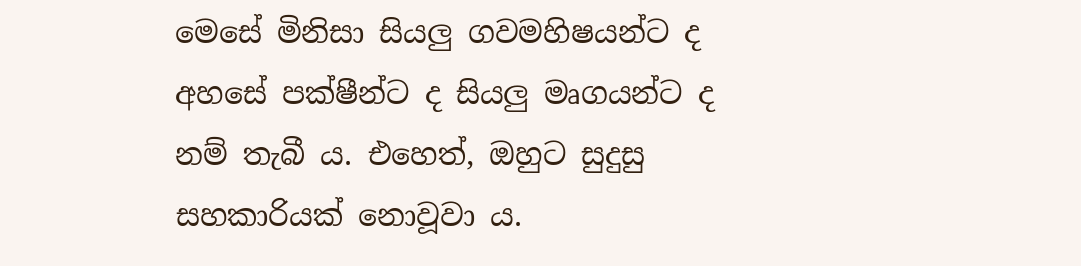මෙසේ මිනිසා සියලු ගවමහිෂයන්ට ද අහසේ පක්ෂීන්ට ද සියලු මෘගයන්ට ද නම් තැබී ය. එහෙත්, ඔහුට සුදුසු සහකාරියක් නොවූවා ය.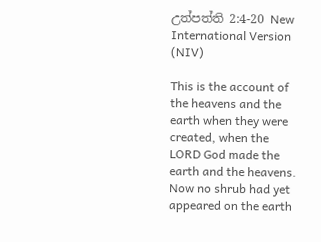උත්පත්ති 2:4-20 New International Version (NIV)

This is the account of the heavens and the earth when they were created, when the LORD God made the earth and the heavens. Now no shrub had yet appeared on the earth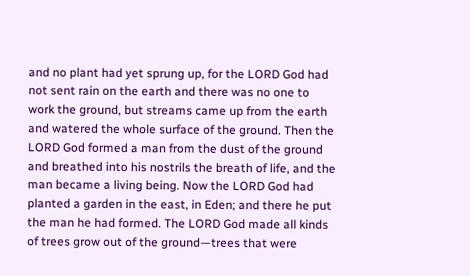and no plant had yet sprung up, for the LORD God had not sent rain on the earth and there was no one to work the ground, but streams came up from the earth and watered the whole surface of the ground. Then the LORD God formed a man from the dust of the ground and breathed into his nostrils the breath of life, and the man became a living being. Now the LORD God had planted a garden in the east, in Eden; and there he put the man he had formed. The LORD God made all kinds of trees grow out of the ground—trees that were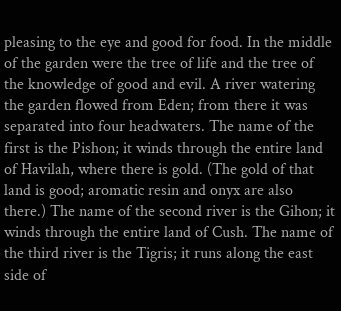pleasing to the eye and good for food. In the middle of the garden were the tree of life and the tree of the knowledge of good and evil. A river watering the garden flowed from Eden; from there it was separated into four headwaters. The name of the first is the Pishon; it winds through the entire land of Havilah, where there is gold. (The gold of that land is good; aromatic resin and onyx are also there.) The name of the second river is the Gihon; it winds through the entire land of Cush. The name of the third river is the Tigris; it runs along the east side of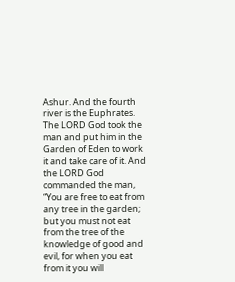Ashur. And the fourth river is the Euphrates. The LORD God took the man and put him in the Garden of Eden to work it and take care of it. And the LORD God commanded the man, “You are free to eat from any tree in the garden; but you must not eat from the tree of the knowledge of good and evil, for when you eat from it you will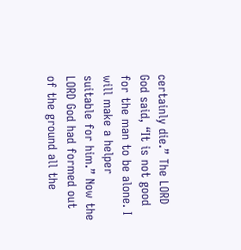certainly die.” The LORD God said, “It is not good for the man to be alone. I will make a helper suitable for him.” Now the LORD God had formed out of the ground all the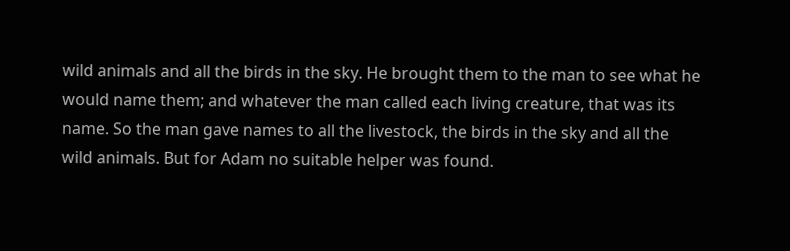wild animals and all the birds in the sky. He brought them to the man to see what he would name them; and whatever the man called each living creature, that was its name. So the man gave names to all the livestock, the birds in the sky and all the wild animals. But for Adam no suitable helper was found.